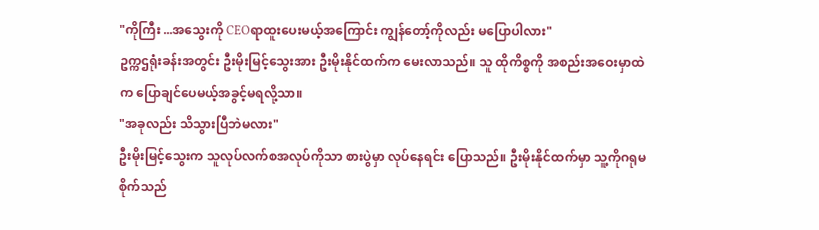"ကိုကြီး ...အသွေးကို CEOရာထူးပေးမယ့်အကြောင်း ကျွန်တော့်ကိုလည်း မပြောပါလား"
ဥက္ကဌရုံးခန်းအတွင်း ဦးမိုးမြင့်သွေးအား ဦးမိုးနိုင်ထက်က မေးလာသည်။ သူ ထိုကိစ္စကို အစည်းအဝေးမှာထဲက ပြောချင်ပေမယ့်အခွင့်မရလို့သာ။
"အခုလည်း သိသွားပြီဘဲမလား"
ဦးမိုးမြင့်သွေးက သူလုပ်လက်စအလုပ်ကိုသာ စားပွဲမှာ လုပ်နေရင်း ပြောသည်။ ဦးမိုးနိုင်ထက်မှာ သူ့ကိုဂရုမစိုက်သည်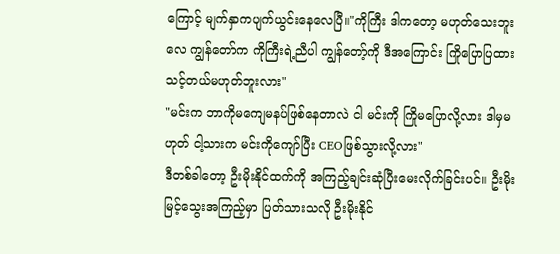ကြောင့် မျက်နှာကပျက်ယွင်းနေလေပြီ။"ကိုကြီး ဒါကတော့ မဟုတ်သေးဘူးလေ ကျွန်တော်က ကိုကြီးရဲ့ညီပါ ကျွန်တော့်ကို ဒီအကြောင်း ကြိုပြောပြထားသင့်တယ်မဟုတ်ဘူးလား"
"မင်းက ဘာကိုမကျေမနပ်ဖြစ်နေတာလဲ ငါ မင်းကို ကြိုမပြောလို့လား ဒါမှမဟုတ် ငါ့သားက မင်းကိုကျော်ပြီး CEOဖြစ်သွားလို့လား"
ဒီတစ်ခါတော့ ဦးမိုးနိုင်ထက်ကို အကြည့်ချင်းဆုံပြီးမေးလိုက်ခြင်းပင်။ ဦးမိုးမြင့်သွေးအကြည့်မှာ ပြတ်သားသလို ဦးမိုးနိုင်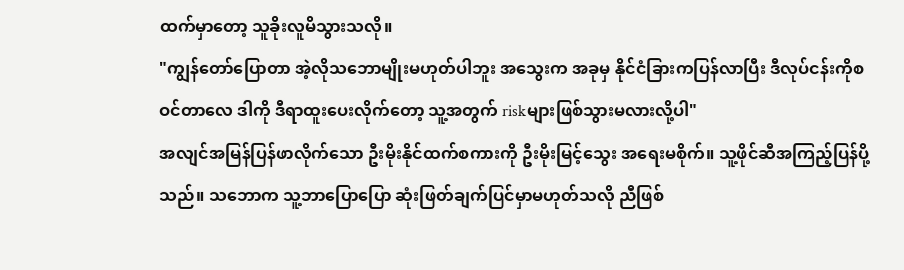ထက်မှာတော့ သူခိုးလူမိသွားသလို။
"ကျွန်တော်ပြောတာ အဲ့လိုသဘောမျိုးမဟုတ်ပါဘူး အသွေးက အခုမှ နိုင်ငံခြားကပြန်လာပြီး ဒီလုပ်ငန်းကိုစဝင်တာလေ ဒါကို ဒီရာထူးပေးလိုက်တော့ သူ့အတွက် riskများဖြစ်သွားမလားလို့ပါ"
အလျင်အမြန်ပြန်ဖာလိုက်သော ဦးမိုးနိုင်ထက်စကားကို ဦးမိုးမြင့်သွေး အရေးမစိုက်။ သူ့ဖိုင်ဆီအကြည့်ပြန်ပို့သည်။ သဘောက သူ့ဘာပြောပြော ဆုံးဖြတ်ချက်ပြင်မှာမဟုတ်သလို ညီဖြစ်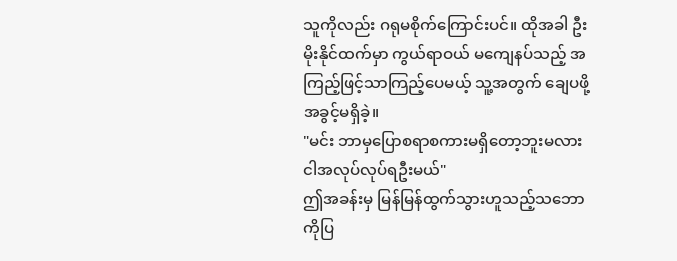သူကိုလည်း ဂရုမစိုက်ကြောင်းပင်။ ထိုအခါ ဦးမိုးနိုင်ထက်မှာ ကွယ်ရာဝယ် မကျေနပ်သည့် အကြည့်ဖြင့်သာကြည့်ပေမယ့် သူ့အတွက် ချေပဖို့အခွင့်မရှိခဲ့။
"မင်း ဘာမှပြောစရာစကားမရှိတော့ဘူးမလား ငါအလုပ်လုပ်ရဦးမယ်"
ဤအခန်းမှ မြန်မြန်ထွက်သွားဟူသည့်သဘောကိုပြ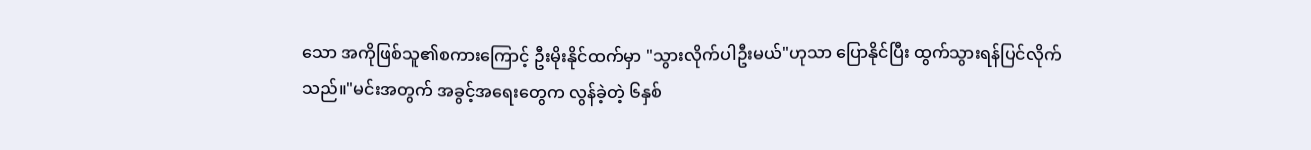သော အကိုဖြစ်သူ၏စကားကြောင့် ဦးမိုးနိုင်ထက်မှာ "သွားလိုက်ပါဦးမယ်"ဟုသာ ပြောနိုင်ပြီး ထွက်သွားရန်ပြင်လိုက်သည်။"မင်းအတွက် အခွင့်အရေးတွေက လွန်ခဲ့တဲ့ ၆နှစ်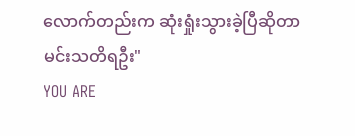လောက်တည်းက ဆုံးရှုံးသွားခဲ့ပြီဆိုတာ မင်းသတိရဦး"
YOU ARE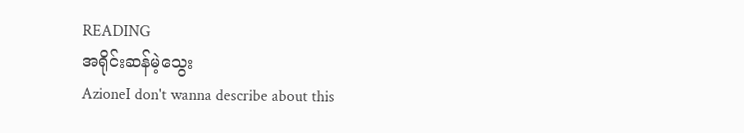READING
အရိုင်းဆန်မဲ့သွေး
AzioneI don't wanna describe about this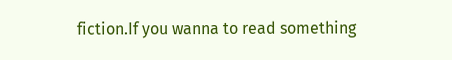fiction.If you wanna to read something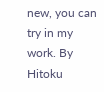new, you can try in my work. By Hitoku